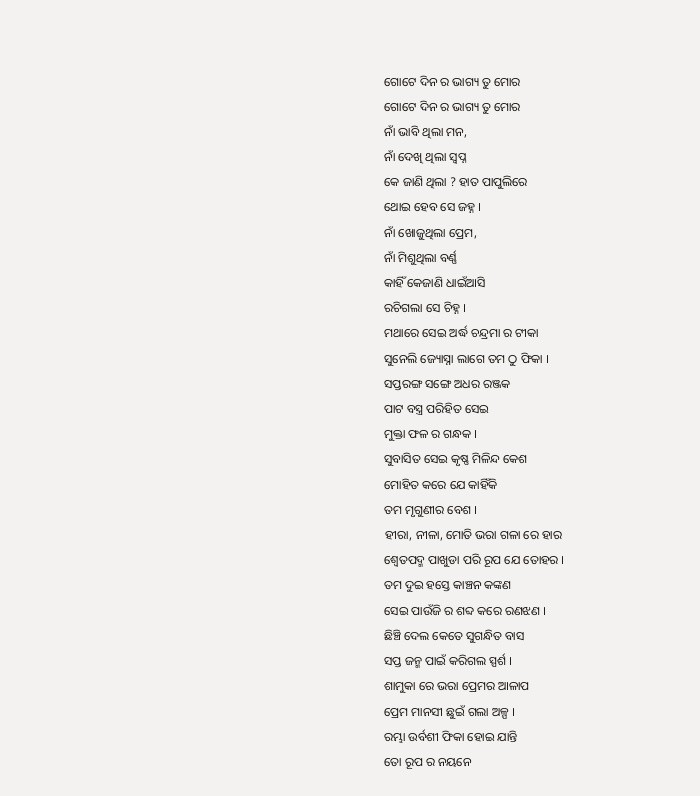ଗୋଟେ ଦିନ ର ଭାଗ୍ୟ ତୁ ମୋର
ଗୋଟେ ଦିନ ର ଭାଗ୍ୟ ତୁ ମୋର
ନାଁ ଭାବି ଥିଲା ମନ,
ନାଁ ଦେଖି ଥିଲା ସ୍ଵପ୍ନ
କେ ଜାଣି ଥିଲା ? ହାତ ପାପୁଲିରେ
ଥୋଇ ହେବ ସେ ଜହ୍ନ ।
ନାଁ ଖୋଜୁଥିଲା ପ୍ରେମ,
ନାଁ ମିଶୁଥିଲା ବର୍ଣ୍ଣ
କାହିଁ କେଜାଣି ଧାଇଁଆସି
ରଚିଗଲା ସେ ଚିହ୍ନ ।
ମଥାରେ ସେଇ ଅର୍ଦ୍ଧ ଚନ୍ଦ୍ରମା ର ଟୀକା
ସୁନେଲି ଜ୍ୟୋସ୍ନା ଲାଗେ ତମ ଠୁ ଫିକା ।
ସପ୍ତରଙ୍ଗ ସଙ୍ଗେ ଅଧର ରଞ୍ଜକ
ପାଟ ବସ୍ତ୍ର ପରିହିତ ସେଇ
ମୁକ୍ତା ଫଳ ର ଗନ୍ଧକ ।
ସୁବାସିତ ସେଇ କୃଷ୍ଣ ମିଳିନ୍ଦ କେଶ
ମୋହିତ କରେ ଯେ କାହିଁକି
ତମ ମୃଗୁଣୀର ବେଶ ।
ହୀରା, ନୀଳା, ମୋତି ଭରା ଗଳା ରେ ହାର
ଶ୍ଵେତପଦ୍ମ ପାଖୁଡା ପରି ରୂପ ଯେ ତୋହର ।
ତମ ଦୁଇ ହସ୍ତେ କାଞ୍ଚନ କଙ୍କଣ
ସେଇ ପାଉଁଜି ର ଶବ୍ଦ କରେ ରଣଝଣ ।
ଛିଞ୍ଚି ଦେଲ କେତେ ସୁଗନ୍ଧିତ ବାସ
ସପ୍ତ ଜନ୍ମ ପାଇଁ କରିଗଲ ସ୍ପର୍ଶ ।
ଶାମୁକା ରେ ଭରା ପ୍ରେମର ଆଳାପ
ପ୍ରେମ ମାନସୀ ଛୁଇଁ ଗଲା ଅଳ୍ପ ।
ରମ୍ଭା ଉର୍ବଶୀ ଫିକା ହୋଇ ଯାନ୍ତି
ତୋ ରୂପ ର ନୟନେ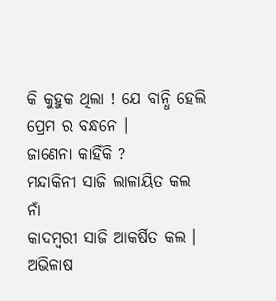କି କୁହୁକ ଥିଲା ! ଯେ ବାନ୍ଧି ହେଲି
ପ୍ରେମ ର ବନ୍ଧନେ ।
ଜାଣେନା କାହିଁକି ?
ମନ୍ଦାକିନୀ ସାଜି ଲାଳାୟିତ କଲ
ନାଁ
କାଦମ୍ବରୀ ସାଜି ଆକର୍ଷିତ କଲ ।
ଅଭିଳାଷ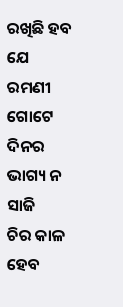ରଖିଛି ହବ ଯେ ରମଣୀ
ଗୋଟେ ଦିନର ଭାଗ୍ୟ ନ ସାଜି
ଚିର କାଳ ହେବ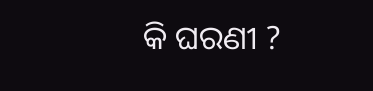କି ଘରଣୀ ?